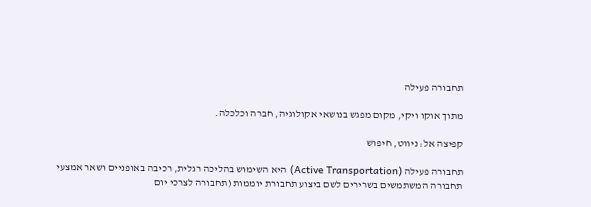תחבורה פעילה

מתוך אוקו ויקי, מקום מפגש בנושאי אקולוגיה, חברה וכלכלה.

קפיצה אל: ניווט, חיפוש

תחבורה פעילה (Active Transportation) היא השימוש בהליכה רגלית, רכיבה באופניים ושאר אמצעי תחבורה המשתמשים בשרירים לשם ביצוע תחבורת יוממות (תחבורה לצרכי יום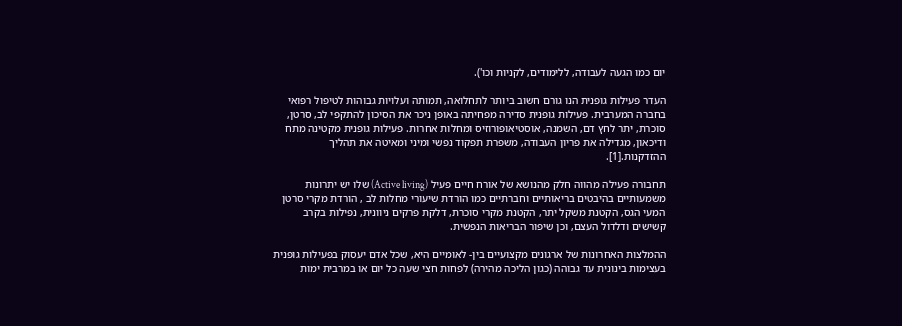יום כמו הגעה לעבודה, ללימודים, לקניות וכו').

העדר פעילות גופנית הנו גורם חשוב ביותר לתחלואה, תמותה ועלויות גבוהות לטיפול רפואי בחברה המערבית. פעילות גופנית סדירה מפחיתה באופן ניכר את הסיכון להתקפי לב, סרטן, סוכרת, יתר לחץ דם, השמנה, אוסטיאופורוזיס ומחלות אחרות. פעילות גופנית מקטינה מתח ודיכאון, מגדילה את פריון העבודה, משפרת תפקוד נפשי ומיני ומאיטה את תהליך ההזדקנות.[1].

תחבורה פעילה מהווה חלק מהנושא של אורח חיים פעיל (Active living) שלו יש יתרונות משמעותיים בהיבטים בריאותיים וחברתיים כמו הורדת שיעורי מחלות לב , הורדת מקרי סרטן המעי הגס, הקטנת משקל יתר, הקטנת מקרי סוכרת, דלקת פרקים ניוונית, נפילות בקרב קשישים ודלדול העצם, וכן שיפור הבריאות הנפשית.

ההמלצות האחרונות של ארגונים מקצועיים בין- לאומיים היא, שכל אדם יעסוק בפעילות גופנית בעצימות בינונית עד גבוהה (כגון הליכה מהירה) לפחות חצי שעה כל יום או במרבית ימות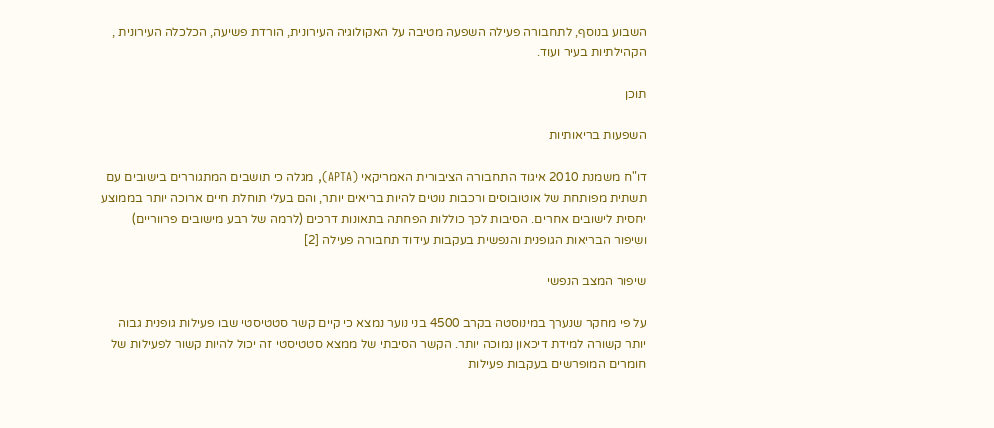השבוע בנוסף, לתחבורה פעילה השפעה מטיבה על האקולוגיה העירונית, הורדת פשיעה, הכלכלה העירונית , הקהילתיות בעיר ועוד.

תוכן

השפעות בריאותיות

דו"ח משמנת 2010 איגוד התחבורה הציבורית האמריקאי (APTA), מגלה כי תושבים המתגוררים בישובים עם תשתית מפותחת של אוטובוסים ורכבות נוטים להיות בריאים יותר, והם בעלי תוחלת חיים ארוכה יותר בממוצע יחסית לישובים אחרים. הסיבות לכך כוללות הפחתה בתאונות דרכים (לרמה של רבע מישובים פרווריים) ושיפור הבריאות הגופנית והנפשית בעקבות עידוד תחבורה פעילה [2]

שיפור המצב הנפשי

על פי מחקר שנערך במינוסטה בקרב 4500 בני נוער נמצא כי קיים קשר סטטיסטי שבו פעילות גופנית גבוה יותר קשורה למידת דיכאון נמוכה יותר. הקשר הסיבתי של ממצא סטטיסטי זה יכול להיות קשור לפעילות של חומרים המופרשים בעקבות פעילות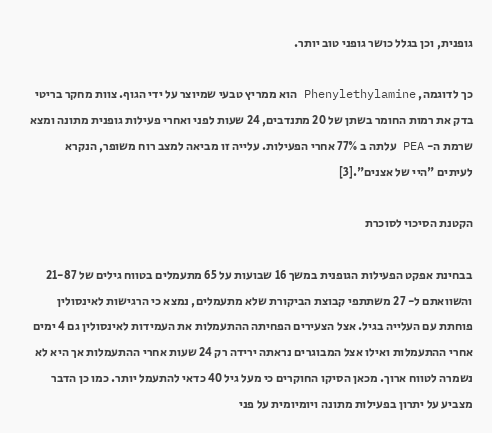גופנית, וכן בגלל כושר גופני טוב יותר.

כך לדוגמה, Phenylethylamine הוא ממריץ טבעי שמיוצר על ידי הגוף. צוות מחקר בריטי בדק את רמות החומר בשתן של 20 מתנדבים, 24 שעות לפני ואחרי פעילות גופנית מתונה ומצא שרמת ה- PEA עלתה ב 77% אחרי הפעילות. עלייה זו מביאה למצב רוח משופר, הנקרא לעיתים "היי של אצנים".[3]

הקטנת הסיכוי לסוכרת

בבחינת אפקט הפעילות הגופנית במשך 16 שבועות על 65 מתעמלים בטווח גילים של 21-87 והשוואתם ל- 27 משתתפי קבוצת הביקורת שלא מתעמלים, נמצא כי הרגישות לאינסולין פוחתת עם העלייה בגיל. אצל הצעירים הפחיתה ההתעמלות את העמידות לאינסולין גם 4 ימים אחרי ההתעמלות ואילו אצל המבוגרים נראתה ירידה רק 24 שעות אחרי ההתעמלות אך היא לא נשמרה לטווח ארוך. מכאן הסיקו החוקרים כי מעל גיל 40 כדאי להתעמל יותר. כמו כן הדבר מצביע על יתרון בפעילות מתונה ויומיומית על פני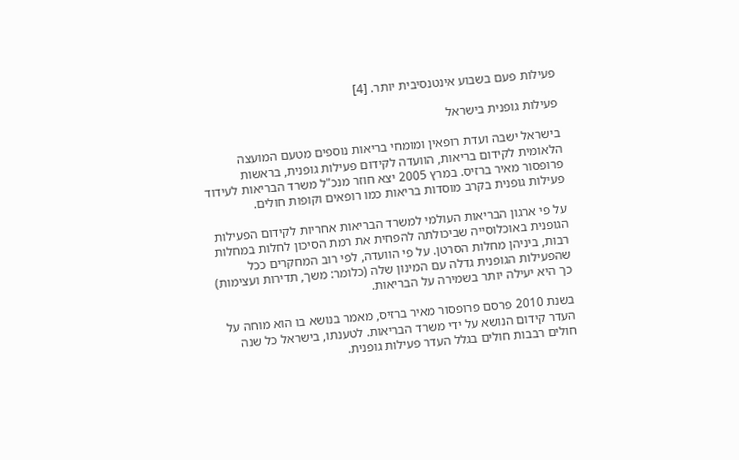פעילות פעם בשבוע אינטנסיבית יותר. [4]

פעילות גופנית בישראל

בישראל ישבה ועדת רופאין ומומחי בריאות נוספים מטעם המועצה הלאומית לקידום בריאות, הוועדה לקידום פעילות גופנית, בראשות פרופסור מאיר ברזיס. במרץ 2005 יצא חוזר מנכ"ל משרד הבריאות לעידוד פעילות גופנית בקרב מוסדות בריאות כמו רופאים וקופות חולים.

על פי ארגון הבריאות העולמי למשרד הבריאות אחריות לקידום הפעילות הגופנית באוכלוסייה שביכולתה להפחית את רמת הסיכון לחלות במחלות רבות, ביניהן מחלות הסרטן. על פי הוועדה, לפי רוב המחקרים ככל שהפעילות הגופנית גדלה עם המינון שלה (כלומר: משך, תדירות ועצימות) כך היא יעילה יותר בשמירה על הבריאות.

בשנת 2010 פרסם פרופסור מאיר ברזיס, מאמר בנושא בו הוא מוחה על העדר קידום הנושא על ידי משרד הבריאות. לטענתו, בישראל כל שנה חולים רבבות חולים בגלל העדר פעילות גופנית.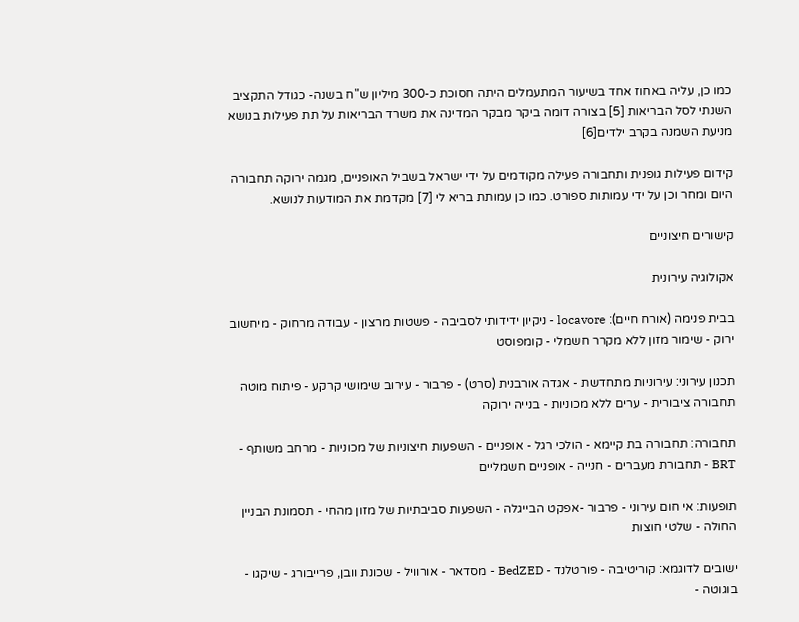כמו כן, עליה באחוז אחד בשיעור המתעמלים היתה חסוכת כ-300 מיליון ש"ח בשנה- כגודל התקציב השנתי לסל הבריאות [5] בצורה דומה ביקר מבקר המדינה את משרד הבריאות על תת פעילות בנושא מניעת השמנה בקרב ילדים[6]

קידום פעילות גופנית ותחבורה פעילה מקודמים על ידי ישראל בשביל האופניים, מגמה ירוקה תחבורה היום ומחר וכן על ידי עמותות ספורט. כמו כן עמותת בריא לי [7] מקדמת את המודעות לנושא.

קישורים חיצוניים

אקולוגיה עירונית

בבית פנימה (אורח חיים): locavore - ניקיון ידידותי לסביבה - פשטות מרצון - עבודה מרחוק - מיחשוב ירוק - שימור מזון ללא מקרר חשמלי - קומפוסט

תכנון עירוני: עירוניות מתחדשת - אגדה אורבנית (סרט) - פרבור - עירוב שימושי קרקע - פיתוח מוטה תחבורה ציבורית - ערים ללא מכוניות - בנייה ירוקה

תחבורה: תחבורה בת קיימא - הולכי רגל - אופניים - השפעות חיצוניות של מכוניות - מרחב משותף - BRT - תחבורת מעברים - חנייה - אופניים חשמליים

תופעות: אי חום עירוני - פרבור -אפקט הבייגלה - השפעות סביבתיות של מזון מהחי - תסמונת הבניין החולה - שלטי חוצות

ישובים לדוגמא: קוריטיבה - פורטלנד - BedZED - מסדאר - אורוויל - שכונת וובן, פרייבורג - שיקגו - בוגוטה -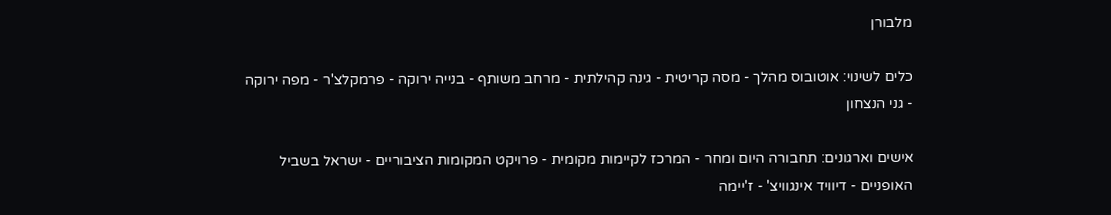מלבורן

כלים לשינוי: אוטובוס מהלך - מסה קריטית - גינה קהילתית - מרחב משותף - בנייה ירוקה - פרמקלצ'ר - מפה ירוקה - גני הנצחון

אישים וארגונים: תחבורה היום ומחר - המרכז לקיימות מקומית - פרויקט המקומות הציבוריים - ישראל בשביל האופניים - דיוויד אינגוויצ' - ז'יימה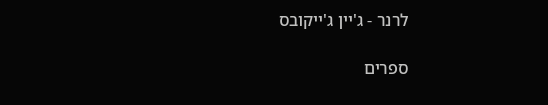לרנר - ג'יין ג'ייקובס

ספרים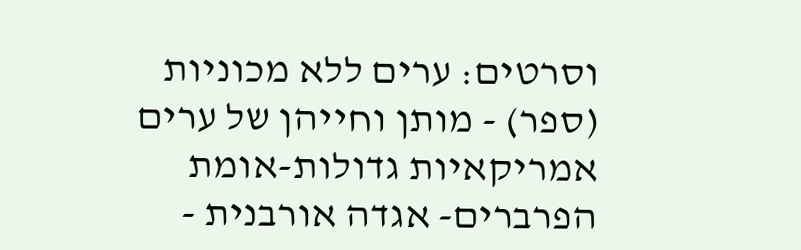וסרטים: ערים ללא מכוניות (ספר) - מותן וחייהן של ערים אמריקאיות גדולות-אומת הפרברים- אגדה אורבנית -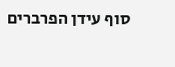סוף עידן הפרברים